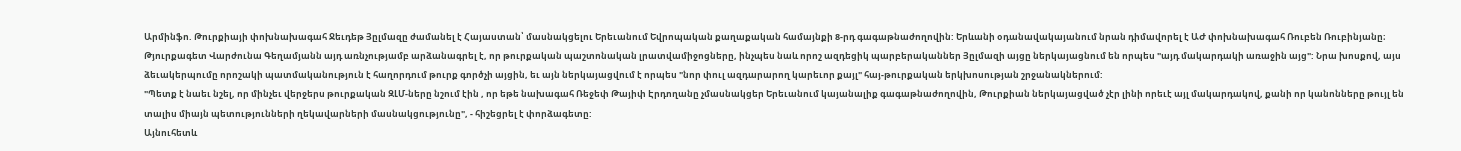Արմինֆո. Թուրքիայի փոխնախագահ Ջեւդեթ Յըլմազը ժամանել է Հայաստան՝ մասնակցելու Երեւանում Եվրոպական քաղաքական համայնքի 8-րդ գագաթնաժողովին: Երևանի օդանավակայանում նրան դիմավորել է ԱԺ փոխնախագահ Ռուբեն Ռուբինյանը։
Թյուրքագետ Վարժունա Գեղամյանն այդ առնչությամբ արձանագրել է, որ թուրքական պաշտոնական լրատվամիջոցները, ինչպես նաև որոշ ազդեցիկ պարբերականներ Յըլմազի այցը ներկայացնում են որպես "այդ մակարդակի առաջին այց": Նրա խոսքով, այս ձեւակերպումը որոշակի պատմականություն է հաղորդում թուրք գործչի այցին, եւ այն ներկայացվում է որպես "նոր փուլ ազդարարող կարեւոր քայլ" հայ-թուրքական երկխոսության շրջանակներում:
"Պետք է նաեւ նշել, որ մինչեւ վերջերս թուրքական ԶԼՄ-ները նշում էին , որ եթե նախագահ Ռեջեփ Թայիփ Էրդողանը չմասնակցեր Երեւանում կայանալիք գագաթնաժողովին, Թուրքիան ներկայացված չէր լինի որեւէ այլ մակարդակով, քանի որ կանոնները թույլ են տալիս միայն պետությունների ղեկավարների մասնակցությունը", - հիշեցրել է փորձագետը:
Այնուհետև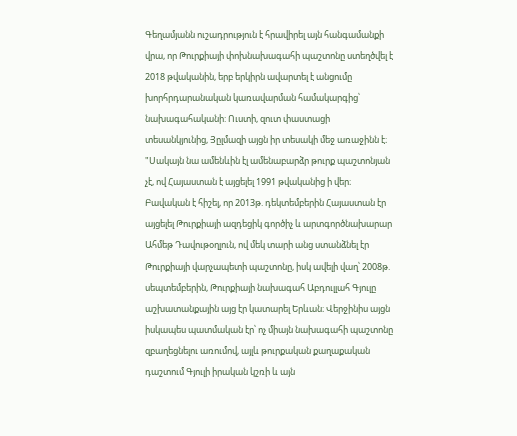Գեղամյանն ուշադրություն է հրավիրել այն հանգամանքի վրա, որ Թուրքիայի փոխնախագահի պաշտոնը ստեղծվել է 2018 թվականին, երբ երկիրն ավարտել է անցումը խորհրդարանական կառավարման համակարգից՝ նախագահականի: Ուստի, զուտ փաստացի տեսանկյունից, Յըլմազի այցն իր տեսակի մեջ առաջինն է։
"Սակայն նա ամենևին էլ ամենաբարձր թուրք պաշտոնյան չէ, ով Հայաստան է այցելել 1991 թվականից ի վեր։ Բավական է հիշել, որ 2013թ. դեկտեմբերին Հայաստան էր այցելել Թուրքիայի ազդեցիկ գործիչ և արտգործնախարար Ահմեթ Դավութօղլուն, ով մեկ տարի անց ստանձնել էր Թուրքիայի վարչապետի պաշտոնը, իսկ ավելի վաղ՝ 2008թ. սեպտեմբերին, Թուրքիայի նախագահ Աբդուլլահ Գյուլը աշխատանքային այց էր կատարել Երևան։ Վերջինիս այցն իսկապես պատմական էր՝ ոչ միայն նախագահի պաշտոնը զբաղեցնելու առումով, այլև թուրքական քաղաքական դաշտում Գյուլի իրական կշռի և այն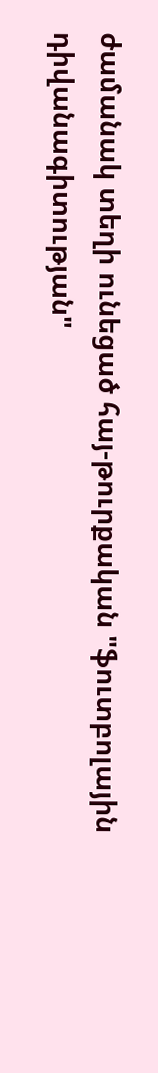ժամանակ տեղի ունեցած հայ-թուրքական "ֆուտբոլային դիվանագիտության"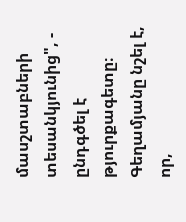մասշտաբների տեսանկյունից", - ընդգծել է թյուրքագետը։
Գեղամյանը նշել է, որ,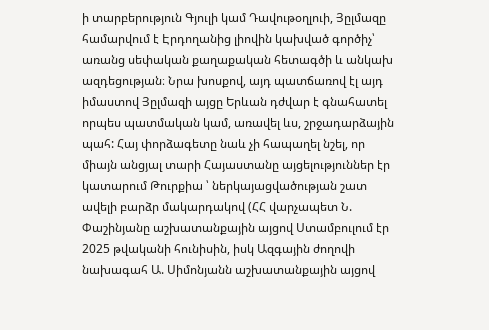ի տարբերություն Գյուլի կամ Դավութօղլուի, Յըլմազը համարվում է Էրդողանից լիովին կախված գործիչ՝ առանց սեփական քաղաքական հետագծի և անկախ ազդեցության։ Նրա խոսքով, այդ պատճառով էլ այդ իմաստով Յըլմազի այցը Երևան դժվար է գնահատել որպես պատմական կամ, առավել ևս, շրջադարձային պահ: Հայ փորձագետը նաև չի հապաղել նշել, որ միայն անցյալ տարի Հայաստանը այցելություններ էր կատարում Թուրքիա ՝ ներկայացվածության շատ ավելի բարձր մակարդակով (ՀՀ վարչապետ Ն. Փաշինյանը աշխատանքային այցով Ստամբուլում էր 2025 թվականի հունիսին, իսկ Ազգային ժողովի նախագահ Ա. Սիմոնյանն աշխատանքային այցով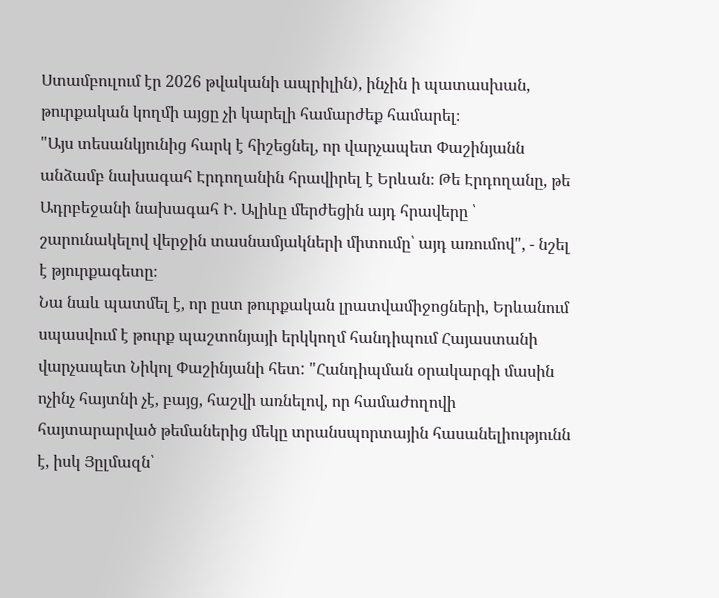Ստամբուլում էր 2026 թվականի ապրիլին), ինչին ի պատասխան, թուրքական կողմի այցը չի կարելի համարժեք համարել։
"Այս տեսանկյունից հարկ է հիշեցնել, որ վարչապետ Փաշինյանն անձամբ նախագահ Էրդողանին հրավիրել է Երևան։ Թե Էրդողանը, թե Ադրբեջանի նախագահ Ի. Ալիևը մերժեցին այդ հրավերը ՝ շարունակելով վերջին տասնամյակների միտումը՝ այդ առումով", - նշել է թյուրքագետը։
Նա նաև պատմել է, որ ըստ թուրքական լրատվամիջոցների, Երևանում սպասվում է թուրք պաշտոնյայի երկկողմ հանդիպում Հայաստանի վարչապետ Նիկոլ Փաշինյանի հետ: "Հանդիպման օրակարգի մասին ոչինչ հայտնի չէ, բայց, հաշվի առնելով, որ համաժողովի հայտարարված թեմաներից մեկը տրանսպորտային հասանելիությունն է, իսկ Յըլմազն՝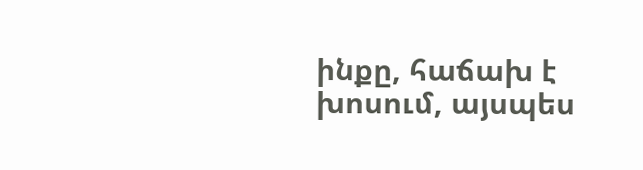ինքը, հաճախ է խոսում, այսպես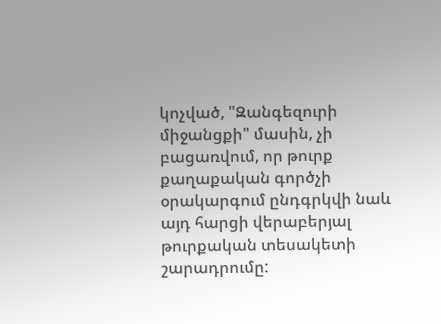կոչված, "Զանգեզուրի միջանցքի" մասին, չի բացառվում, որ թուրք քաղաքական գործչի օրակարգում ընդգրկվի նաև այդ հարցի վերաբերյալ թուրքական տեսակետի շարադրումը: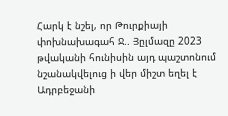Հարկ է նշել, որ Թուրքիայի փոխնախագահ Ջ.. Յըլմազը 2023 թվականի հունիսին այդ պաշտոնում նշանակվելուց ի վեր միշտ եղել է Ադրբեջանի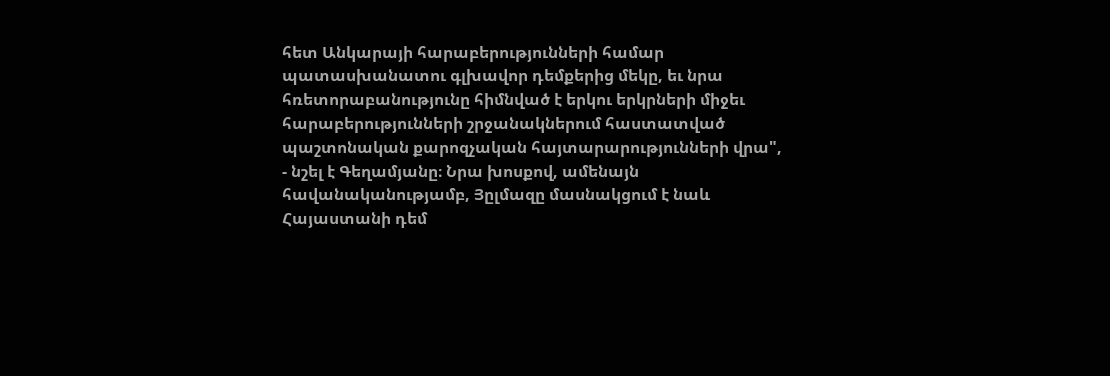հետ Անկարայի հարաբերությունների համար պատասխանատու գլխավոր դեմքերից մեկը, եւ նրա հռետորաբանությունը հիմնված է երկու երկրների միջեւ հարաբերությունների շրջանակներում հաստատված պաշտոնական քարոզչական հայտարարությունների վրա", - նշել է Գեղամյանը։ Նրա խոսքով, ամենայն հավանականությամբ, Յըլմազը մասնակցում է նաև Հայաստանի դեմ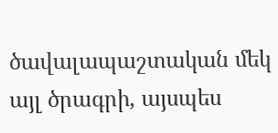ծավալապաշտական մեկ այլ ծրագրի, այսպես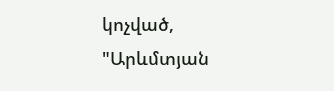կոչված, "Արևմտյան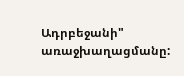Ադրբեջանի" առաջխաղացմանը: